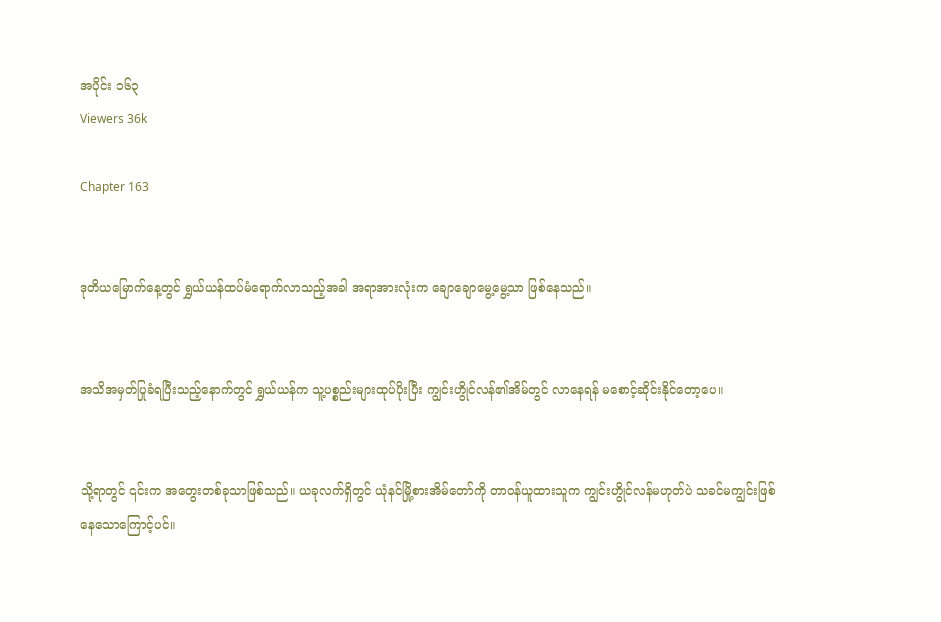အပိုင်း ၁၆၃
Viewers 36k

Chapter 163


ဒုတိယမြောက်နေ့တွင် ရွှယ်ယန်ထပ်မံရောက်လာသည့်အခါ အရာအားလုံးက ချောချောမွေ့မွေ့သာ ဖြစ်နေသည်။


အသိအမှတ်ပြုခံရပြီးသည့်နောက်တွင် ရွှယ်ယန်က သူ့ပစ္စည်းများထုပ်ပိုးပြီး ကျွင်းဟွိုင်လန်၏အိမ်တွင် လာနေရန် မစောင့်ဆိုင်း‌နိုင်တော့ပေ။


သို့ရာတွင် ၎င်းက အတွေးတစ်ခုသာဖြစ်သည်။ ယခုလက်ရှိတွင် ယုံနင်မြို့စားအိမ်တော်ကို တာဝန်ယူထားသူက ကျွင်းဟွိုင်လန်မဟုတ်ပဲ သခင်မကျွင်းဖြစ်နေသောကြောင့်ပင်။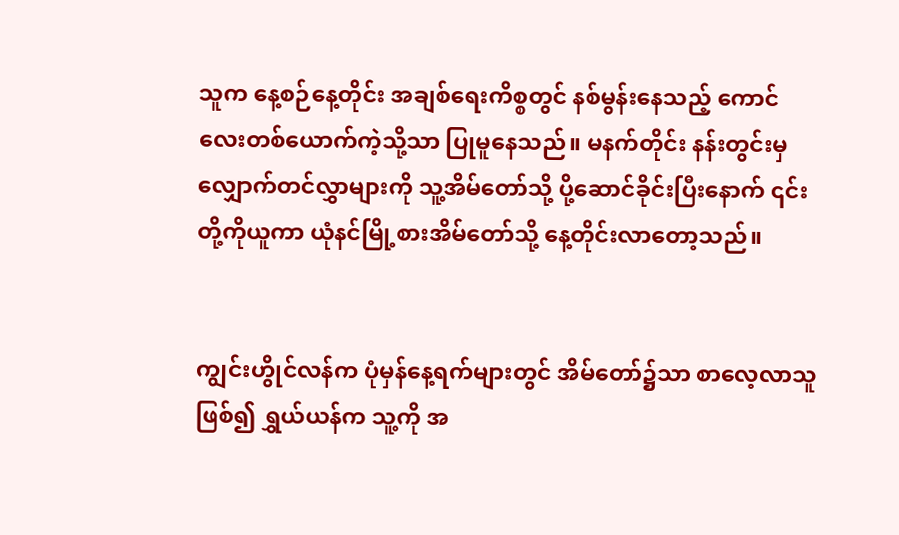သူက နေ့စဉ်နေ့တိုင်း အချစ်ရေးကိစ္စတွင် နစ်‌မွန်းနေသည့် ကောင်လေးတစ်ယောက်ကဲ့သို့သာ ပြုမူနေသည်။ မနက်တိုင်း နန်းတွင်းမှ လျှောက်တင်လွှာများကို သူ့အိမ်တော်သို့ ပို့ဆောင်ခိုင်းပြီးနောက် ၎င်းတို့ကိုယူကာ ယုံနင်မြို့စားအိမ်တော်သို့ နေ့တိုင်းလာတော့သည်။


ကျွင်းဟွိုင်လန်က ပုံမှန်နေ့ရက်များတွင် အိမ်တော်၌သာ စာလေ့လာသူဖြစ်၍ ရွှယ်ယန်က သူ့ကို အ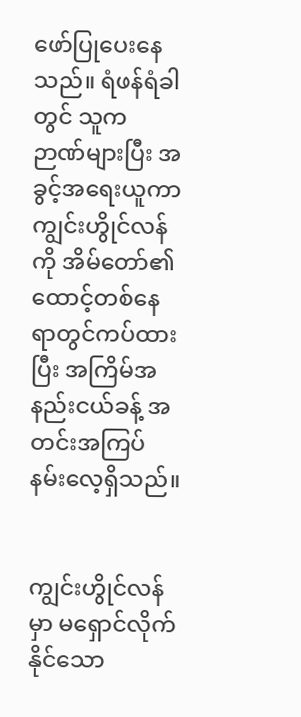ဖော်ပြုပေးနေသည်။ ရံဖန်ရံခါတွင် သူက ဉာဏ်များပြီး အခွင့်အရေးယူကာ ကျွင်းဟွိုင်လန်ကို အိမ်တော်၏ ထောင့်တစ်နေရာတွင်ကပ်ထားပြီး အကြိမ်အနည်းငယ်ခန့် အတင်းအကြပ် နမ်းလေ့ရှိသည်။


ကျွင်းဟွိုင်လန်မှာ မရှောင်လိုက်နိုင်သော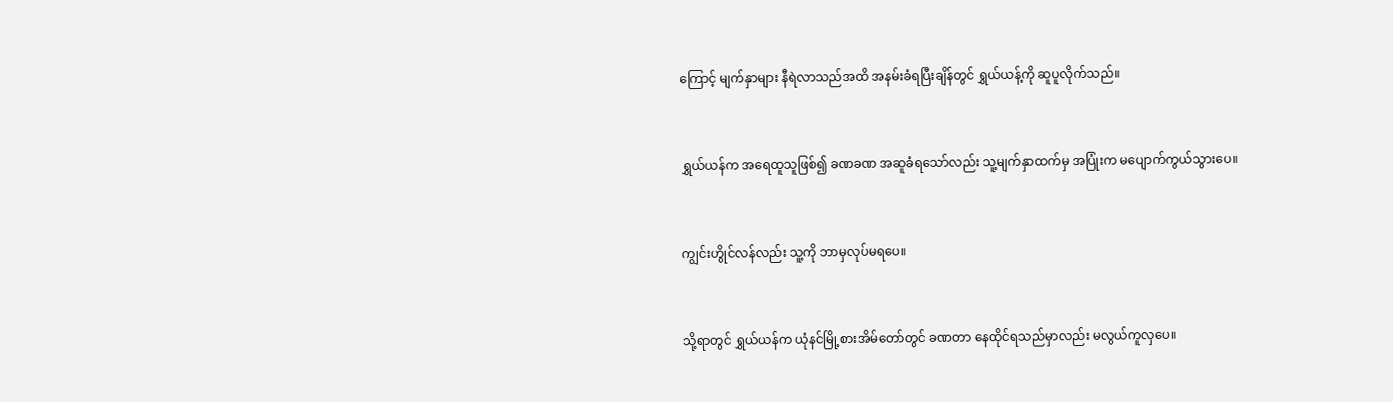ကြောင့် မျက်နှာများ နီရဲလာသည်အထိ အနမ်းခံရပြီးချိန်တွင် ရွှယ်ယန့်ကို ဆူပူ‌လိုက်သည်။


ရွှယ်ယန်က အရေထူသူဖြစ်၍ ခဏခဏ အဆူခံရသော်လည်း သူ့မျက်နှာထက်မှ အပြုံးက မပျောက်ကွယ်သွား‌ပေ။


ကျွင်းဟွိုင်လန်လည်း သူ့ကို ဘာမှလုပ်မရပေ။


သို့ရာတွင် ရွှယ်ယန်က ယုံနင်မြို့စားအိမ်တော်တွင် ခဏတာ နေထိုင်ရသည်မှာလည်း မလွယ်ကူလှပေ။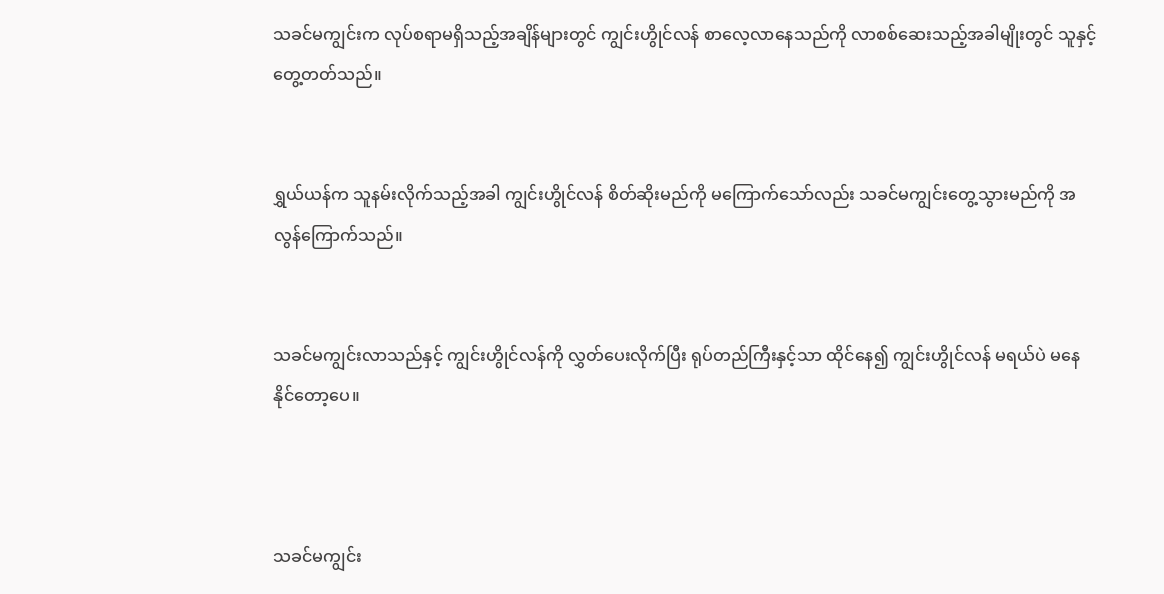သခင်မကျွင်းက လုပ်စရာမရှိသည့်အချိန်များတွင် ကျွင်းဟွိုင်လန် စာလေ့လာနေသည်ကို လာစစ်ဆေးသည့်အခါမျိုးတွင် သူနှင့်တွေ့တတ်သည်။


ရွှယ်ယန်က သူနမ်းလိုက်သည့်အခါ ကျွင်းဟွိုင်လန် စိတ်ဆိုးမည်ကို မကြောက်သော်လည်း သခင်မကျွင်းတွေ့သွားမည်ကို အလွန်ကြောက်သည်။


သခင်မကျွင်းလာသည်နှင့် ကျွင်းဟွိုင်လန်ကို လွှတ်ပေးလိုက်ပြီး ရုပ်တည်ကြီးနှင့်သာ ထိုင်နေ၍ ကျွင်းဟွိုင်လန် မရယ်ပဲ မနေနိုင်တော့ပေ။



သခင်မကျွင်း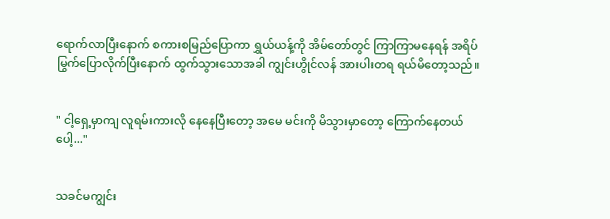ရောက်လာပြီးနောက် စကားစမြည်ပြောကာ ရွှယ်ယန့်ကို အိမ်တော်တွင် ကြာကြာမနေရန် အရိပ်မြွက်ပြောလိုက်ပြီးနောက် ထွက်သွားသောအခါ ကျွင်းဟွိုင်လန် အားပါးတရ ရယ်မိတော့သည်။


" ငါ့ရှေ့မှာကျ လူရမ်းကားလို နေနေပြီးတော့ အမေ မင်းကို မိသွားမှာတော့ ကြောက်နေတယ်ပေါ့..."


သခင်မကျွင်း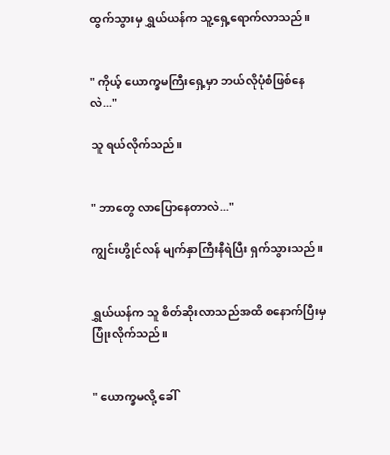ထွက်သွားမှ ရွှယ်ယန်က သူ့ရှေ့ရောက်လာသည်။


" ကိုယ့် ယောက္ခမကြီးရှေ့မှာ ဘယ်လိုပုံစံဖြစ်နေလဲ..."

သူ ရယ်လိုက်သည်။


" ဘာတွေ လာပြောနေတာလဲ..."

ကျွင်းဟွိုင်လန် မျက်နှာကြီးနီရဲပြီး ရှက်သွားသည်။


ရွှယ်ယန်က သူ စိတ်ဆိုးလာသည်အထိ စနောက်ပြီးမှ ပြုံးလိုက်သည်။


" ယောက္ခမလို့ ခေါ်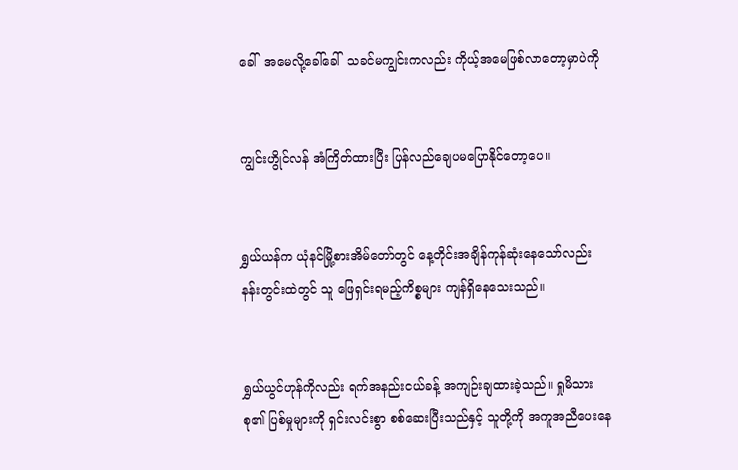ခေါ်  အမေလို့ခေါ်ခေါ်  သခင်မကျွင်းကလည်း ကိုယ့်အမေဖြစ်လာတော့မှာပဲကို


ကျွင်းဟွိုင်လန် အံကြိတ်ထားပြီး ပြန်လည်ချေပမပြောနိုင်တော့ပေ။


ရွှယ်ယန်က ယုံနင်မြို့စားအိမ်တော်တွင် နေ့တိုင်းအချိန်ကုန်ဆုံးနေသော်လည်း နန်းတွင်းထဲတွင် သူ ဖြေရှင်းရမည့်ကိစ္စများ ကျန်ရှိနေသေးသည်။


ရွှယ်ယွင်ဟုန်ကိုလည်း ရက်အနည်းငယ်ခန့် အကျဉ်းချထားခဲ့သည်။ ရှုမိသားစု၏ ပြစ်မှုများကို ရှင်းလင်းစွာ စစ်ဆေးပြီးသည်နှင့် သူတို့ကို အကူအညီပေးနေ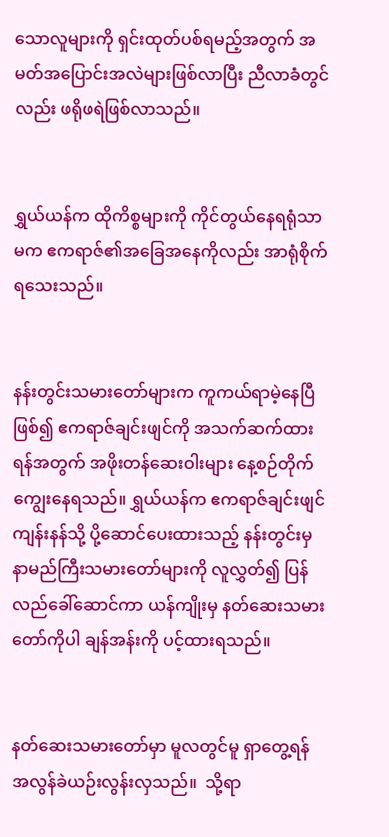သောလူများကို ရှင်းထုတ်ပစ်ရမည့်အတွက် အမတ်အပြောင်းအလဲများဖြစ်လာပြီး ညီလာခံတွင်လည်း ဖရိုဖရဲဖြစ်လာသည်။


ရွှယ်ယန်က ထိုကိစ္စများကို ကိုင်တွယ်နေရရုံသာမက ဧကရာဇ်၏အခြေအနေကိုလည်း အာရုံစိုက်ရသေးသည်။


နန်းတွင်းသမားတော်များက ကူကယ်ရာမဲ့နေပြီဖြစ်၍ ဧကရာဇ်ချင်းဖျင်ကို အသက်ဆက်ထားရန်အတွက် အဖိုးတန်ဆေးဝါးများ နေ့စဉ်တိုက်ကျွေးနေရသည်။ ရွှယ်ယန်က ဧကရာဇ်ချင်းဖျင် ကျန်းနန်သို့ ပို့ဆောင်ပေးထားသည့် နန်းတွင်းမှ နာမည်ကြီးသမားတော်များကို လူလွှတ်၍ ပြန်လည်ခေါ်ဆောင်ကာ ယန်ကျိုးမှ နတ်ဆေးသမားတော်ကိုပါ ချန်အန်းကို ပင့်ထားရသည်။


နတ်ဆေးသမားတော်မှာ မူလတွင်မူ ရှာတွေ့ရန် အလွန်ခဲယဉ်းလွန်းလှသည်။  သို့ရာ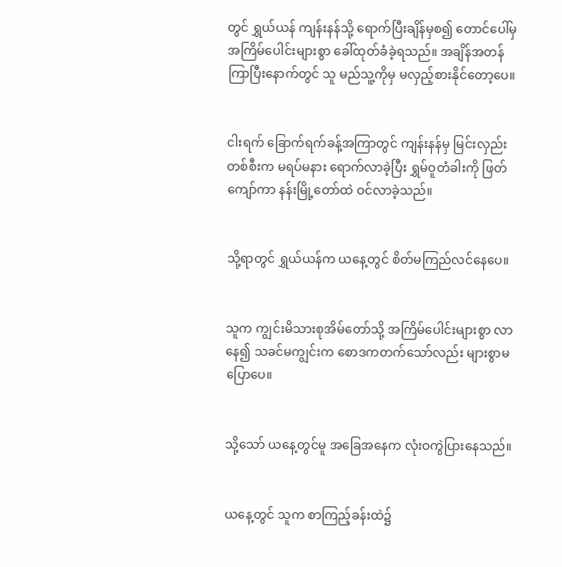တွင် ရွှယ်ယန် ကျန်းနန်သို့ ရောက်ပြီးချိန်မှစ၍ တောင်ပေါ်မှ အကြိမ်ပေါင်းများစွာ ခေါ်‌ထုတ်ခံခဲ့ရသည်။ အချိန်အတန်ကြာပြီးနောက်တွင် သူ မည်သူ့ကိုမှ မလှည့်စားနိုင်တော့ပေ။


ငါးရက် ခြောက်ရက်ခန့်အကြာတွင် ကျန်းနန်မှ မြင်းလှည်းတစ်စီးက မရပ်မနား ရောက်လာခဲ့ပြီး ရွှမ်ဝူတံခါးကို ဖြတ်ကျော်ကာ နန်းမြို့တော်ထဲ ဝင်လာခဲ့သည်။


သို့ရာတွင် ရွှယ်ယန်က ယနေ့တွင် စိတ်မကြည်လင်နေပေ။


သူက ကျွင်းမိသားစုအိမ်တော်သို့ အကြိမ်ပေါင်းများစွာ လာနေ၍ သခင်မကျွင်းက စောဒကတက်သော်လည်း များစွာမပြောပေ။


သို့သော် ယနေ့တွင်မူ အခြေအနေက လုံးဝကွဲပြားနေသည်။


ယနေ့တွင် သူက စာကြည့်ခန်းထဲ၌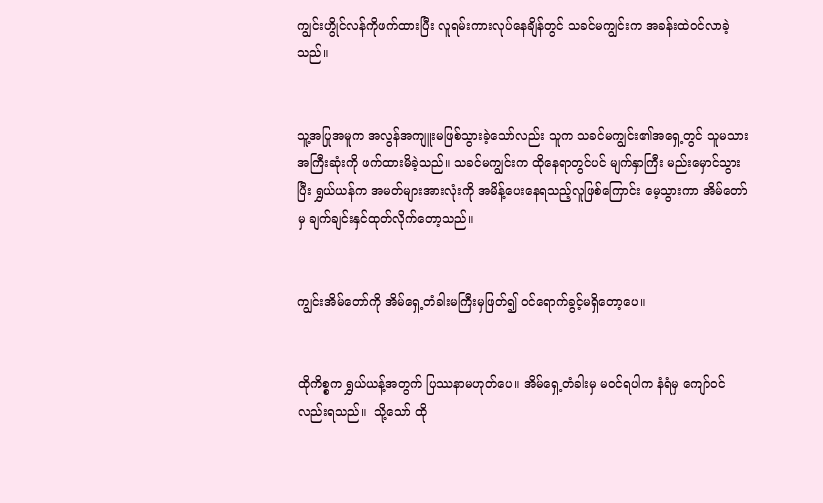ကျွင်းဟွိုင်လန်ကိုဖက်ထားပြီး လူရမ်းကားလုပ်နေချိန်တွင် သခင်မကျွင်းက အခန်းထဲဝင်လာခဲ့သည်။


သူ့အပြုအမူက အလွန်အကျူးမဖြစ်သွားခဲ့သော်လည်း သူက သခင်မကျွင်း၏အရှေ့တွင် သူမသားအကြီးဆုံးကို ဖက်ထားမိခဲ့သည်။ သခင်မကျွင်းက ထိုနေရာတွင်ပင် မျက်နှာကြီး မည်းမှောင်သွားပြီး ရွှယ်ယန်က အမတ်များအားလုံးကို အမိန့်ပေးနေရသည့်လူဖြစ်ကြောင်း မေ့သွားကာ အိမ်တော်မှ ချက်ချင်းနှင်ထုတ်လိုက်တော့သည်။


ကျွင်းအိမ်တော်ကို အိမ်ရှေ့တံခါးမကြီးမှဖြတ်၍ ဝင်ရောက်ခွင့်မရှိတော့ပေ။


ထိုကိစ္စက ရွှယ်ယန့်အတွက် ပြဿနာမဟုတ်ပေ။ အိမ်ရှေ့တံခါးမှ မဝင်ရပါက နံရံမှ ကျော်ဝင်လည်းရသည်။  သို့သော် ထို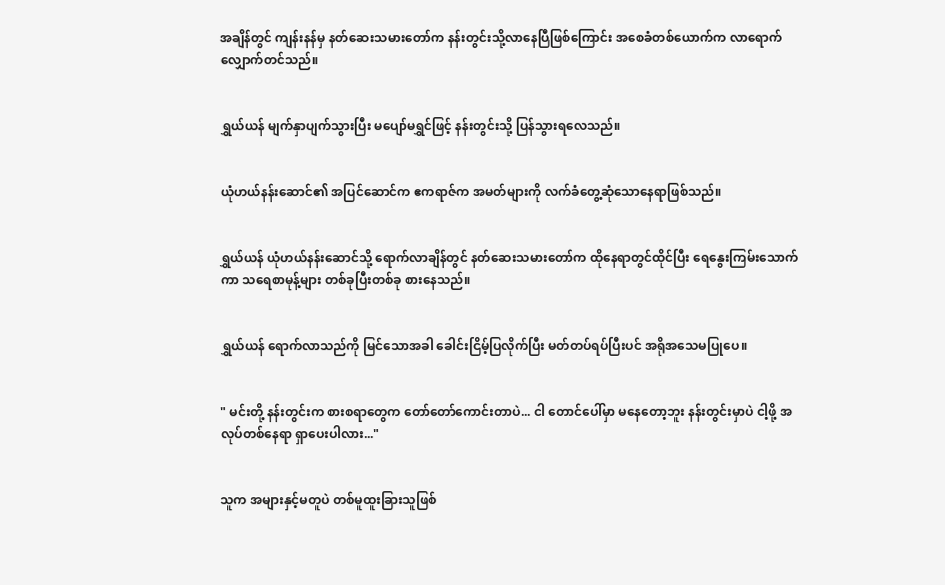အချိန်တွင် ကျန်းနန်မှ နတ်ဆေးသမားတော်က နန်းတွင်းသို့လာနေပြီဖြစ်ကြောင်း အစေခံတစ်ယောက်က လာရောက် လျှောက်တင်သည်။


ရွှယ်ယန် မျက်နှာပျက်သွားပြီး မပျော်မရွှင်ဖြင့် နန်းတွင်းသို့ ပြန်သွားရလေသည်။


ယုံဟယ်နန်းဆောင်၏ အပြင်ဆောင်က ဧကရာဇ်က အမတ်များကို လက်ခံတွေ့ဆုံသောနေရာဖြစ်သည်။


ရွှယ်ယန် ယုံဟယ်နန်းဆောင်သို့ ရောက်လာချိန်တွင် နတ်ဆေးသမားတော်က ထိုနေရာတွင်ထိုင်ပြီး ရေနွေးကြမ်းသောက်ကာ သရေစာမုန့်များ တစ်ခုပြီးတစ်ခု စားနေသည်။


ရွှယ်ယန် ရောက်လာသည်ကို မြင်သောအခါ ခေါင်းငြိမ့်ပြလိုက်ပြီး မတ်တပ်ရပ်ပြီးပင် အရိုအသေမပြုပေ။


" မင်းတို့ နန်းတွင်းက စားစရာတွေက တော်တော်ကောင်းတာပဲ... ငါ တောင်ပေါ်မှာ မနေတော့ဘူး နန်းတွင်းမှာပဲ ငါ့ဖို့ အလုပ်‌တစ်နေရာ ရှာပေးပါလား..."


သူက အများနှင့်မတူပဲ တစ်မူထူးခြားသူဖြစ်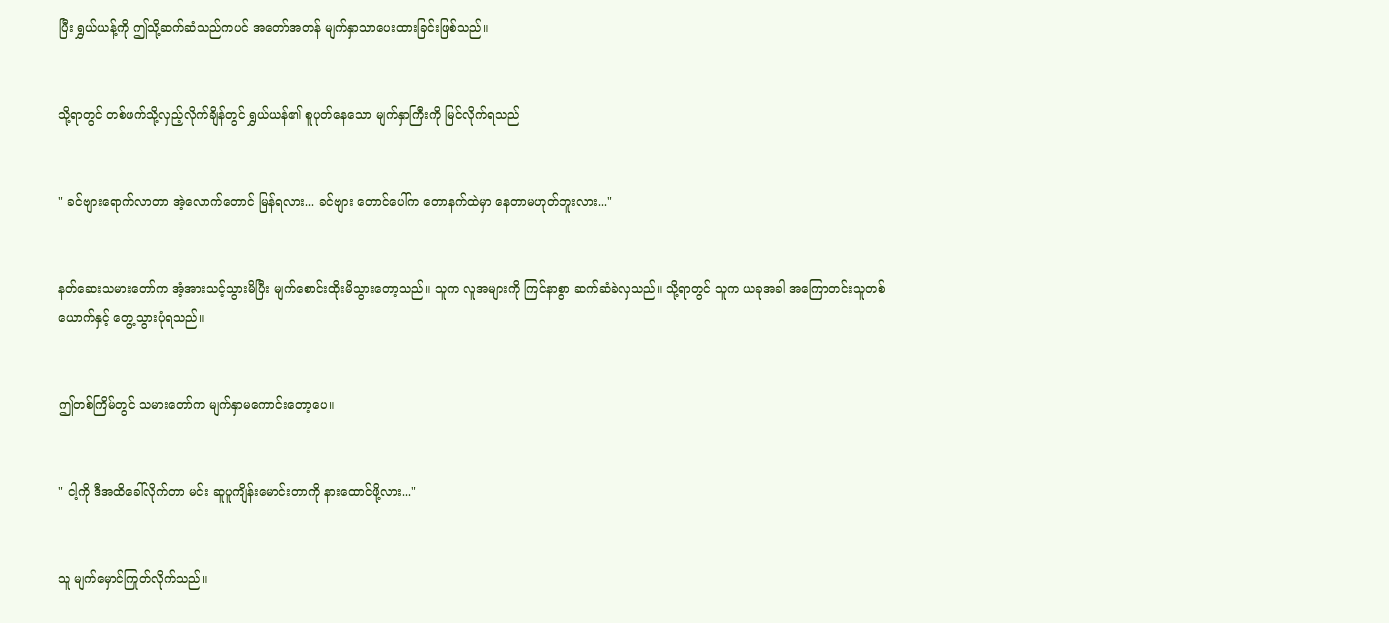ပြီး ရွှယ်ယန့်ကို ဤသို့ဆက်ဆံသည်ကပင် အတော်အတန် မျက်နှာသာပေးထားခြင်းဖြစ်သည်။


သို့ရာတွင် တစ်ဖက်သို့လှည့်လိုက်ချိန်တွင် ရွှယ်ယန်၏ စူပုတ်နေသော မျက်နှာကြီးကို မြင်လိုက်ရသည်


" ခင်ဗျားရောက်လာတာ အဲ့လောက်တောင် မြန်ရလား... ခင်ဗျား တောင်ပေါ်က တောနက်ထဲမှာ နေတာမဟုတ်ဘူးလား..."


နတ်ဆေးသမားတော်က အံ့အားသင့်သွားမိပြီး မျက်စောင်းထိုးမိသွားတော့သည်။ သူက လူအများကို ကြင်နာစွာ ဆက်ဆံခဲလှသည်။ သို့ရာတွင် သူက ယခုအခါ အကြောတင်းသူတစ်ယောက်နှင့် တွေ့သွားပုံရသည်။


ဤတစ်ကြိမ်တွင် သမားတော်က မျက်နှာမကောင်းတော့ပေ။


" ငါ့ကို ဒီအထိခေါ်လိုက်တာ မင်း ဆူပူကျိန်းမောင်းတာကို နားထောင်ဖို့လား..."


သူ မျက်မှောင်ကြုတ်လိုက်သည်။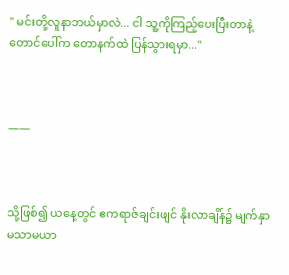" မင်းတို့လူနာဘယ်မှာလဲ... ငါ သူ့ကိုကြည့်ပေးပြီးတာနဲ့ တောင်ပေါ်က တောနက်ထဲ ပြန်သွားရမှာ..."



——



သို့ဖြစ်၍ ယနေ့တွင် ဧကရာဇ်ချင်းဖျင် နိုးလာချိန်၌ မျက်နှာ မသာမယာ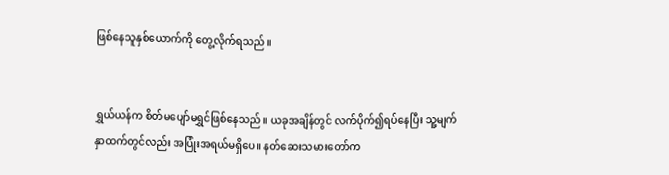ဖြစ်နေသူနှစ်ယောက်ကို တွေ့လိုက်ရသည်။


ရွှယ်ယန်က စိတ်မပျော်မရွှင်ဖြစ်နေသည်။ ယခုအချိန်တွင် လက်ပိုက်၍ရပ်နေပြီး သူ့မျက်နှာထက်တွင်လည်း အပြုံးအရယ်မရှိပေ။ နတ်ဆေးသမားတော်က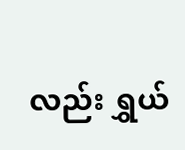လည်း ရွှယ်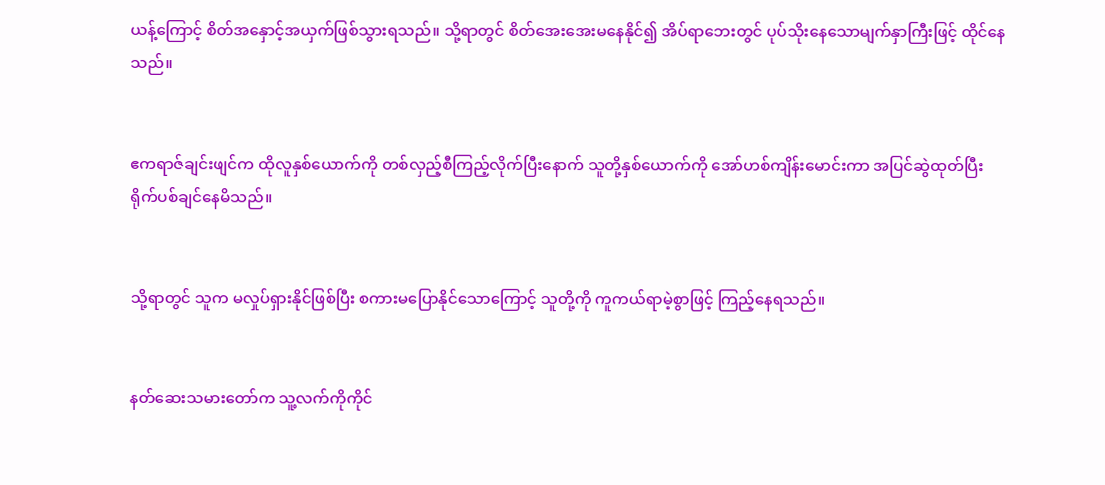ယန့်ကြောင့် စိတ်အနှောင့်အယှက်ဖြစ်သွားရသည်။ သို့ရာတွင် စိတ်အေးအေးမနေနိုင်၍ အိပ်ရာဘေးတွင် ပုပ်သိုးနေသောမျက်နှာကြီးဖြင့် ထိုင်နေသည်။


ဧကရာဇ်ချင်းဖျင်က ထိုလူနှစ်ယောက်ကို တစ်လှည့်စီကြည့်လိုက်ပြီးနောက် သူတို့နှစ်ယောက်ကို အော်ဟစ်ကျိန်းမောင်းကာ အပြင်ဆွဲထုတ်ပြီး ရိုက်ပစ်ချင်နေမိသည်။


သို့ရာတွင် သူက မလှုပ်ရှားနိုင်ဖြစ်ပြီး စကားမပြောနိုင်သောကြောင့် သူတို့ကို ကူကယ်ရာမဲ့စွာဖြင့် ကြည့်နေရသည်။


နတ်ဆေးသမားတော်က သူ့လက်ကိုကိုင်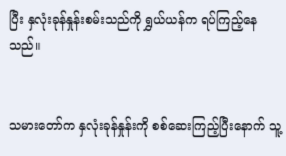ပြီး နှလုံးခုန်နှုန်းစမ်းသည်ကို ရွှယ်ယန်က ရပ်ကြည့်နေသည်။


သမားတော်က နှလုံးခုန်နှုန်းကို စစ်ဆေးကြည့်ပြီးနောက် သူ့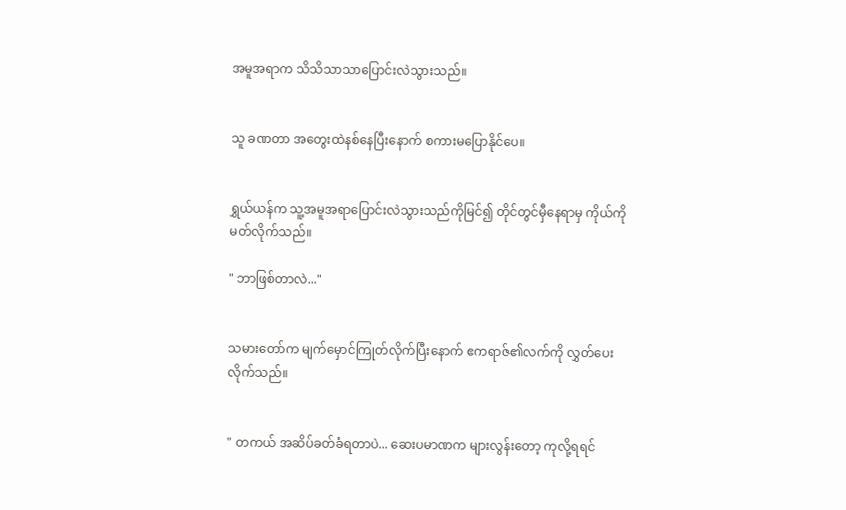အမူအရာက သိသိသာသာပြောင်းလဲသွားသည်။


သူ ခဏတာ ‌အတွေးထဲနစ်နေပြီးနောက် စကားမပြောနိုင်ပေ။


ရွှယ်ယန်က သူ့အမူအရာပြောင်းလဲသွားသည်ကိုမြင်၍ တိုင်တွင်မှီနေရာမှ ကိုယ်ကို မတ်လိုက်သည်။

" ဘာဖြစ်တာလဲ..."


သမားတော်က မျက်မှောင်ကြုတ်လိုက်ပြီးနောက် ဧကရာဇ်၏လက်ကို လွှတ်ပေးလိုက်သည်။


" တကယ် အဆိပ်ခတ်ခံရတာပဲ... ဆေးပမာဏက များလွန်းတော့ ကုလို့ရရင်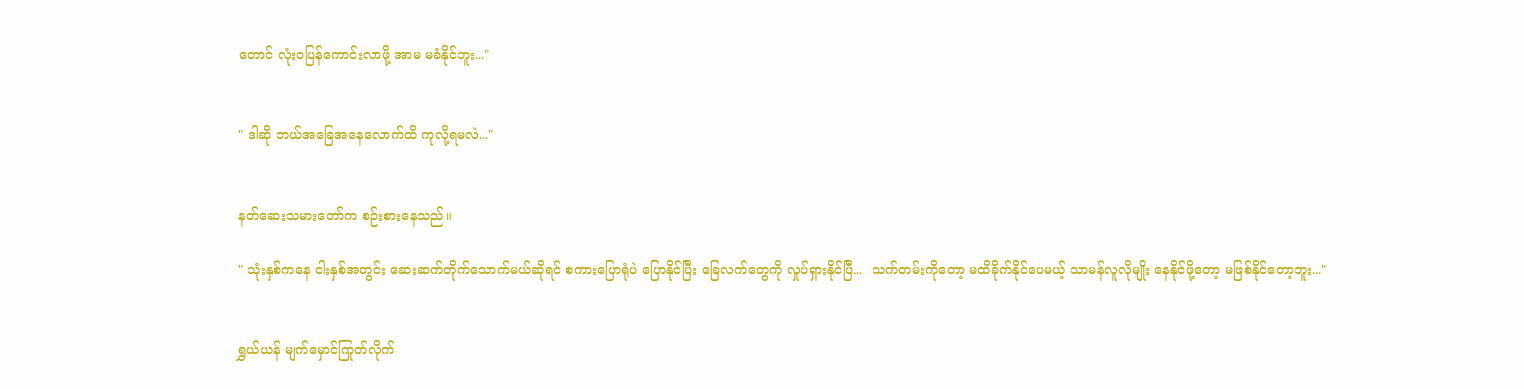တောင် လုံးဝပြန်ကောင်းလာဖို့ အာမ မခံနိုင်ဘူး..."


" ဒါဆို ဘယ်အခြေအနေလောက်ထိ ကုလို့ရမလဲ..."


နတ်ဆေးသမားတော်က စဉ်းစားနေသည်။

" သုံးနှစ်ကနေ ငါးနှစ်အတွင်း ဆေးဆက်တိုက်သောက်မယ်ဆိုရင် စကားပြောရုံပဲ ပြောနိုင်ပြီး ခြေလက်တွေကို လှုပ်ရှားနိုင်‌ပြီ...  သက်တမ်းကိုတော့ မထိခိုက်နိုင်ပေမယ့် သာမန်လူလိုမျိုး နေနိုင်ဖို့တော့ မဖြစ်နိုင်တော့ဘူး..."


ရွှယ်ယန် မျက်မှောင်ကြုတ်လိုက်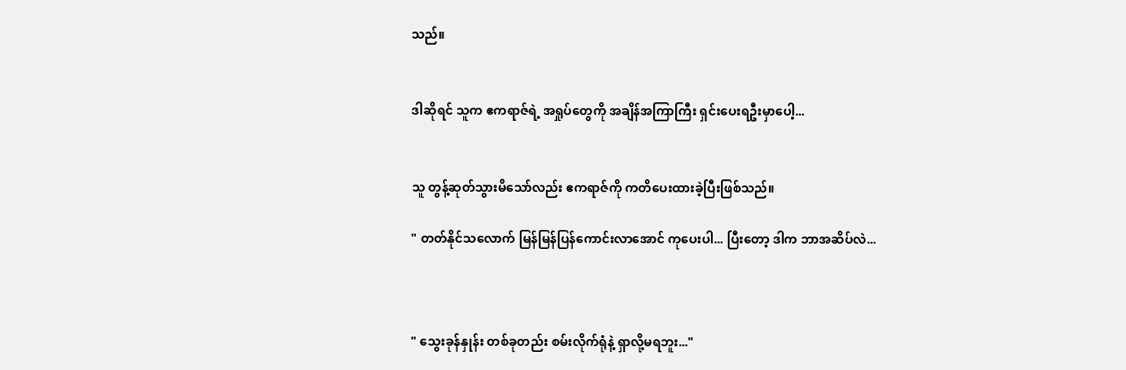သည်။


ဒါဆိုရင် သူက ဧကရာဇ်ရဲ့ အရှုပ်တွေကို အချိန်အကြာကြီး ရှင်းပေးရဦးမှာပေါ့...


သူ တွန့်ဆုတ်သွားမိသော်လည်း ဧကရာဇ်ကို ကတိပေးထားခဲ့ပြီးဖြစ်သည်။

" တတ်နိုင်သလောက် မြန်မြန်ပြန်ကောင်းလာအောင် ကုပေးပါ... ပြီးတော့ ဒါက ဘာအဆိပ်လဲ...



" သွေးခုန်နှုန်း တစ်ခုတည်း စမ်းလိုက်ရုံနဲ့ ရှာလို့မရဘူး..."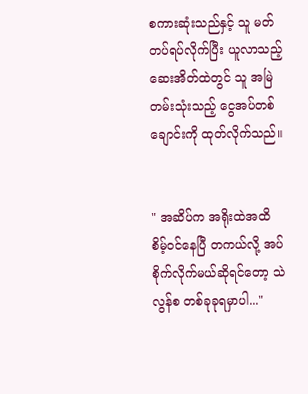စကားဆုံးသည်နှင့် သူ မတ်တပ်ရပ်လိုက်ပြီး ယူလာသည့် ဆေးအိတ်ထဲတွင် သူ အမြဲတမ်းသုံးသည့် ငွေအပ်တစ်ချောင်းကို ထုတ်လိုက်သည်။


" အဆိပ်က အရိုးထဲအထိ စိမ့်ဝင်နေပြီ တကယ်လို့ အပ်စိုက်လိုက်မယ်ဆိုရင်တော့ သဲလွန်စ တစ်ခုခုရမှာပါ..."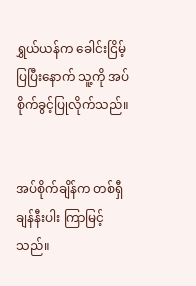ရွှယ်ယန်က ခေါင်းငြိမ့်ပြပြီးနောက် သူ့ကို အပ်စိုက်ခွင့်ပြုလိုက်သည်။


အပ်စိုက်ချိန်က တစ်ရှီချန်နီးပါး ကြာမြင့်သည်။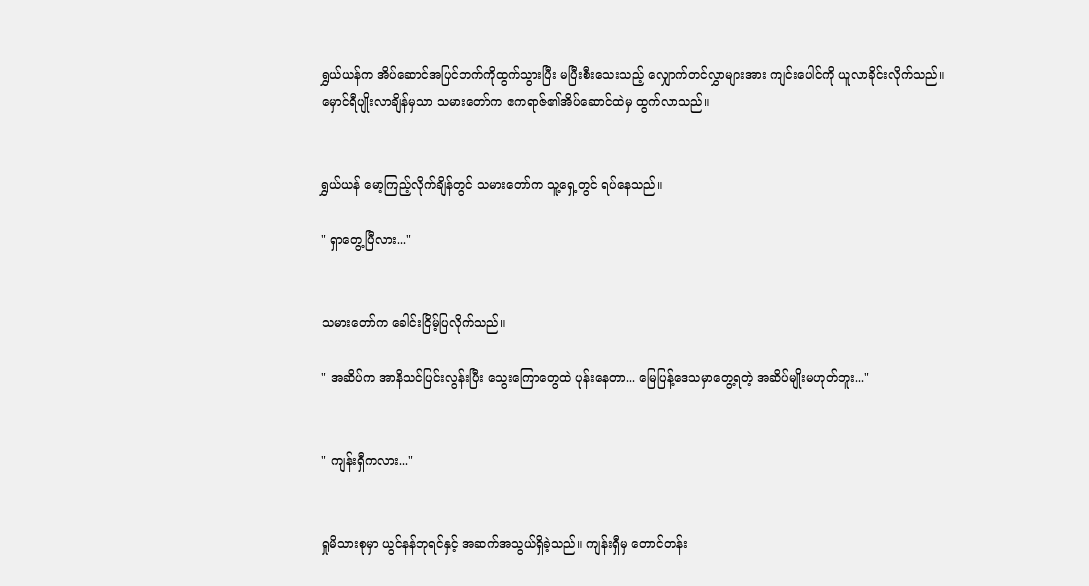ရွှယ်ယန်က အိပ်ဆောင်အပြင်ဘက်ကိုထွက်သွားပြီး မပြီးစီးသေးသည့် လျှောက်တင်လွှာများအား ကျင်းပေါင်ကို ယူလာခိုင်းလိုက်သည်။ မှောင်ရီပျိုးလာချိန်မှသာ သမားတော်က ဧကရာဇ်၏အိပ်ဆောင်ထဲမှ ထွက်လာသည်။


ရွှယ်ယန် မော့ကြည့်လိုက်ချိန်တွင် သမားတော်က သူ့ရှေ့တွင် ရပ်နေသည်။

" ရှာတွေ့ပြီလား..."


သမားတော်က ခေါင်းငြိမ့်ပြလိုက်သည်။

" အဆိပ်က အာနိသင်ပြင်းလွန်းပြီး သွေးကြောတွေထဲ ပုန်းနေတာ... မြေပြန့်ဒေသမှာတွေ့ရတဲ့ အဆိပ်မျိုးမဟုတ်ဘူး..."


" ကျန်းရှီကလား..."


ရှုမိသားစုမှာ ယွင်နန်ဘုရင်နှင့် အဆက်အသွယ်ရှိခဲ့သည်။ ကျန်းရှီမှ တောင်တန်း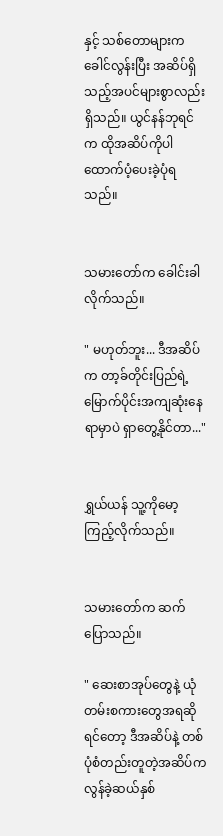နှင့် သစ်တောများက ခေါင်လွန်းပြီး အဆိပ်ရှိသည့်အပင်များစွာလည်းရှိသည်။ ယွင်နန်ဘုရင်က ထိုအဆိပ်ကိုပါ ထောက်ပံ့ပေးခဲ့ပုံရသည်။


သမားတော်က ခေါင်းခါလိုက်သည်။

" မဟုတ်ဘူး... ဒီအဆိပ်က တာ့ခ်တိုင်းပြည်ရဲ့ မြောက်ပိုင်းအကျဆုံးနေရာမှာပဲ ရှာတွေ့နိုင်တာ..."


ရွှယ်ယန် သူ့ကိုမော့ကြည့်လိုက်သည်။


သမားတော်က ဆက်ပြောသည်။

" ဆေးစာအုပ်တွေနဲ့ ယုံတမ်းစကားတွေအရဆိုရင်တော့ ဒီအဆိပ်နဲ့ တစ်ပုံစံတည်းတူတဲ့အဆိပ်က လွန်ခဲ့ဆယ်နှစ်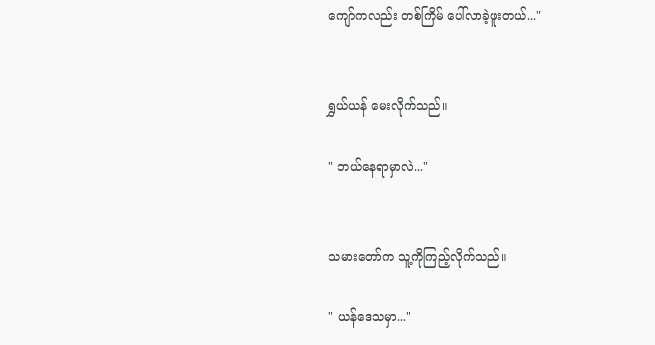ကျော်ကလည်း တစ်ကြိမ် ပေါ်လာခဲ့ဖူးတယ်..."


ရွှယ်ယန် မေးလိုက်သည်။

" ဘယ်နေရာမှာလဲ..."


သမားတော်က သူ့ကိုကြည့်လိုက်သည်။

" ယန်ဒေသမှာ..."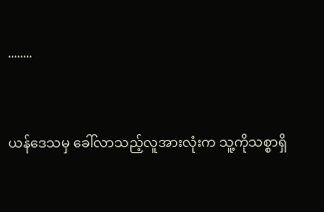........


ယန်ဒေသမှ ခေါ်လာသည့်လူအားလုံးက သူ့ကိုသစ္စာရှိ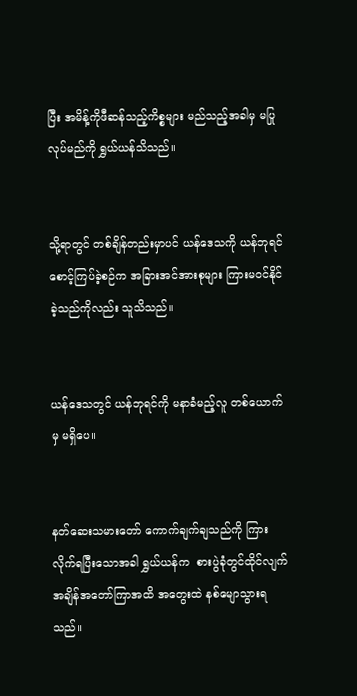ပြီး အမိန့်ကိုဖီဆန်သည့်ကိစ္စများ မည်သည့်အခါမှ မပြုလုပ်မည်ကို ရွှယ်ယန်သိသည်။


သို့ရာတွင် တစ်ချိန်တည်းမှာပင် ယန်ဒေသကို ယန်ဘုရင် စောင့်ကြပ်ခဲ့စဉ်က အခြားအင်အားစုများ ကြားမဝင်နိုင်ခဲ့သည်ကိုလည်း သူသိသည်။


ယန်ဒေသတွင် ယန်ဘုရင်ကို မနာခံမည့်လူ တစ်ယောက်မှ မရှိပေ။


နတ်ဆေးသမားတော် ကောက်ချက်ချသည်ကို ကြားလိုက်ရပြီးသောအခါ ရွှယ်ယန်က  စားပွဲခုံတွင်ထိုင်လျက် အချိန်အတော်ကြာအထိ အတွေးထဲ နစ်မျောသွားရသည်။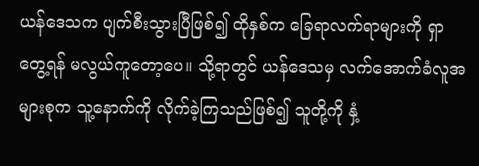ယန်ဒေသက ပျက်စီးသွားပြီဖြစ်၍ ထိုနှစ်က ခြေရာလက်ရာများကို ရှာတွေ့ရန် မလွယ်ကူတော့ပေ။ သို့ရာတွင် ယန်ဒေသမှ လက်အောက်ခံလူအများစုက သူ့နောက်ကို လိုက်ခဲ့ကြသည်ဖြစ်၍ သူတို့ကို နှံ့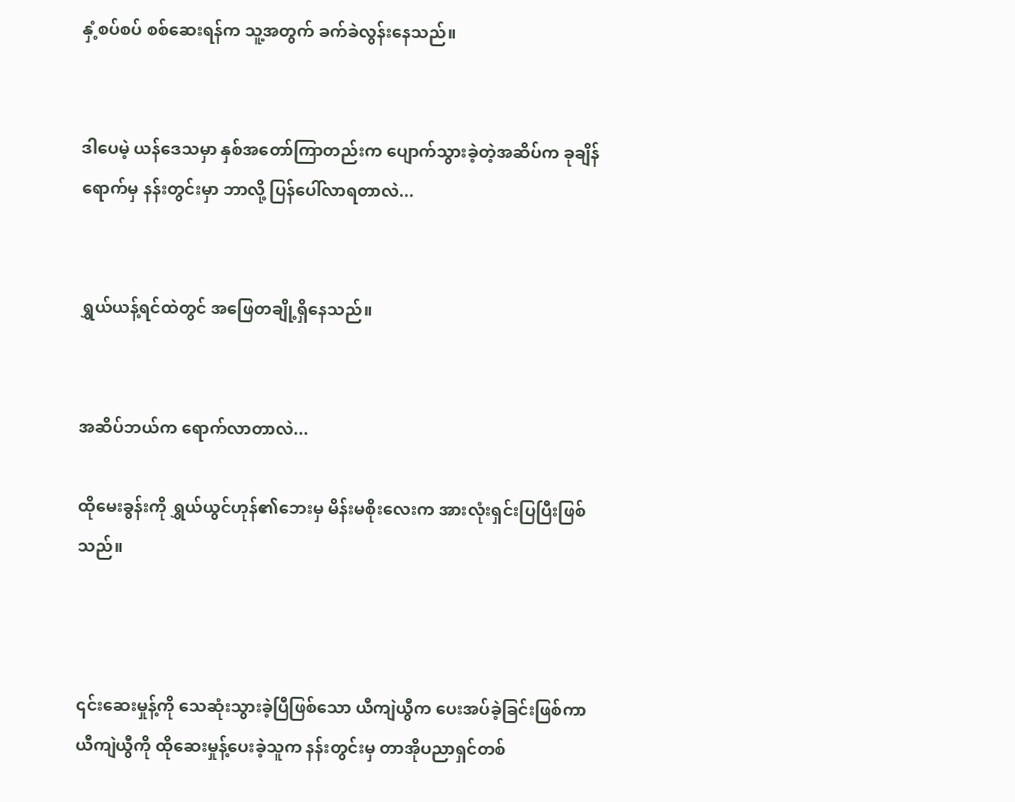နှံ့စပ်စပ် စစ်ဆေးရန်က သူ့အတွက် ခက်ခဲလွန်းနေသည်။


ဒါပေမဲ့ ယန်ဒေသမှာ နှစ်အတော်ကြာတည်းက ပျောက်သွားခဲ့တဲ့အဆိပ်က ခုချိန်ရောက်မှ နန်းတွင်းမှာ ဘာလို့ ပြန်ပေါ်လာရတာလဲ...


ရွှယ်ယန့်ရင်ထဲတွင် အဖြေတချို့ရှိနေသည်။


အဆိပ်ဘယ်က ရောက်လာတာလဲ...

ထိုမေးခွန်းကို ရွှယ်ယွင်ဟုန်၏ဘေးမှ မိန်းမစိုးလေးက အားလုံးရှင်းပြပြီးဖြစ်သည်။



၎င်းဆေးမှုန့်ကို သေဆုံးသွားခဲ့ပြီဖြစ်သော ယီကျဲယွီက ပေးအပ်ခဲ့ခြင်းဖြစ်ကာ ယီကျဲယွီကို ထိုဆေးမှုန့်ပေးခဲ့သူက နန်းတွင်းမှ တာအိုပညာရှင်တစ်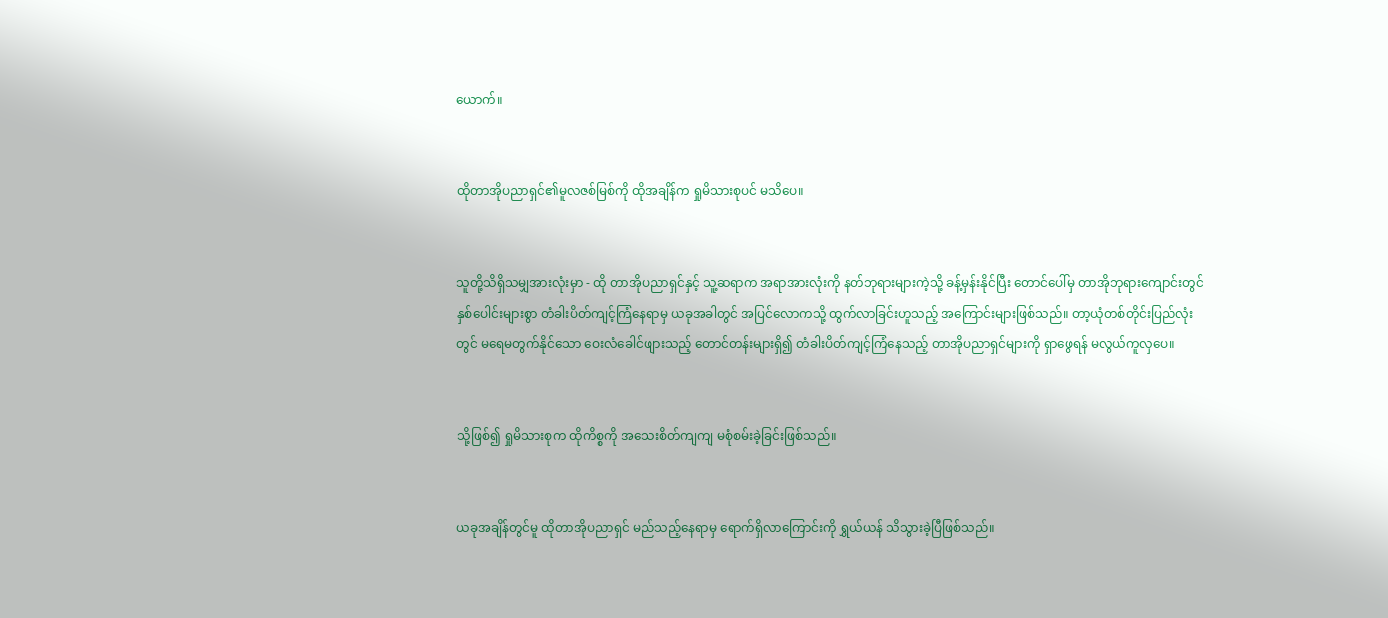ယောက်။


ထိုတာအိုပညာရှင်၏မူလဇစ်မြစ်ကို ထိုအချိန်က ရှုမိသားစုပင် မသိပေ။


သူတို့သိရှိသမျှအားလုံးမှာ - ထို တာအိုပညာရှင်နှင့် သူ့ဆရာက အရာအားလုံးကို နတ်ဘုရားများကဲ့သို့ ခန့်မှန်းနိုင်ပြီး တောင်ပေါ်မှ တာအိုဘု‌ရား‌ကျောင်းတွင် နှစ်ပေါင်းများစွာ တံခါးပိတ်ကျင့်ကြံနေရာမှ ယခုအခါတွင် အပြင်လောကသို့ ထွက်လာခြင်းဟူသည့် အကြောင်းများဖြစ်သည်။ တာ့ယုံတစ်တိုင်းပြည်လုံးတွင် မရေမတွက်နိုင်သော ဝေးလံခေါင်ဖျားသည့် တောင်တန်းများရှိ၍ တံခါးပိတ်ကျင့်ကြံနေသည့် တာအိုပညာရှင်များကို ရှာဖွေရန် မလွယ်ကူလှပေ။


သို့ဖြစ်၍ ရှုမိသားစုက ထိုကိစ္စကို အသေးစိတ်ကျကျ မစုံစမ်းခဲ့ခြင်းဖြစ်သည်။


ယခုအချိန်တွင်မူ ထိုတာအိုပညာရှင် မည်သည့်နေရာမှ ရောက်ရှိလာကြောင်းကို ရွှယ်ယန် သိသွားခဲ့ပြီဖြစ်သည်။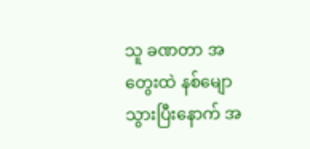သူ ခဏတာ အတွေးထဲ နစ်မျောသွားပြီးနောက် အ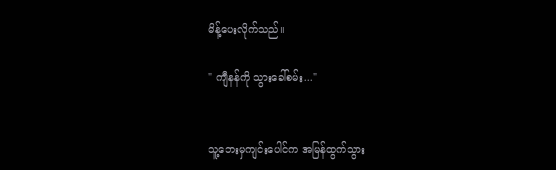မိန့်ပေးလိုက်သည်။

" ကျီနန်ကို သွားခေါ်စမ်း..."


သူ့ဘေးမှကျင်းပေါင်က အမြန်ထွက်သွား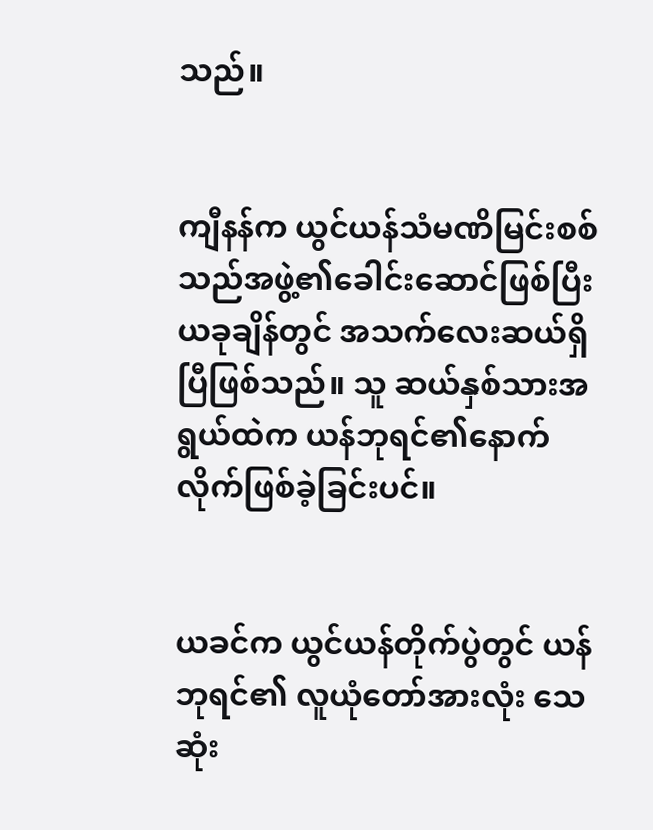သည်။


ကျီနန်က ယွင်ယန်သံမဏိမြင်းစစ်သည်အဖွဲ့၏ခေါင်းဆောင်ဖြစ်ပြီး ယခုချိန်တွင် အသက်လေးဆယ်ရှိပြီဖြစ်သည်။ သူ ဆယ်နှစ်သားအရွယ်ထဲက ယန်ဘုရင်၏နောက်လိုက်ဖြစ်ခဲ့ခြင်းပင်။


ယခင်က ယွင်ယန်တိုက်ပွဲတွင် ယန်ဘုရင်၏ လူယုံတော်အားလုံး သေဆုံး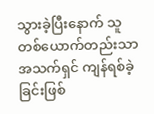သွားခဲ့ပြီးနောက် သူ တစ်ယောက်တည်းသာ အသက်ရှင် ကျန်ရစ်ခဲ့ခြင်းဖြစ်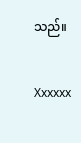သည်။


Xxxxxx